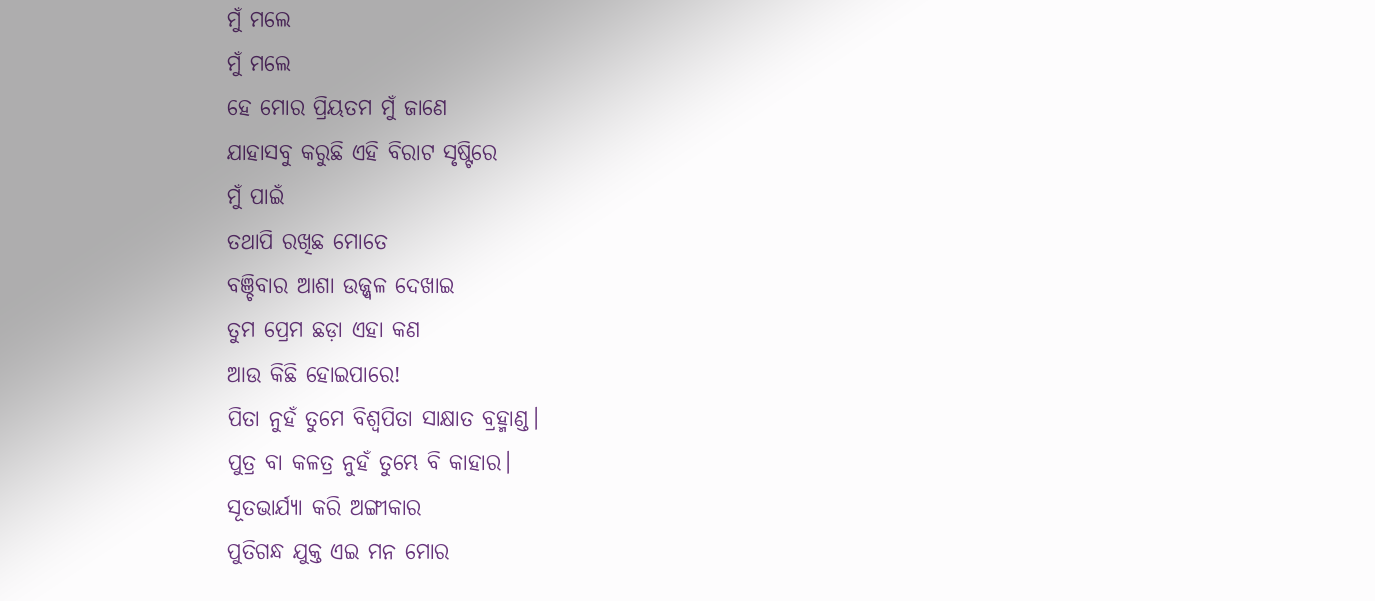ମୁଁ ମଲେ
ମୁଁ ମଲେ
ହେ ମୋର ପ୍ରିୟତମ ମୁଁ ଜାଣେ
ଯାହାସବୁ କରୁଛି ଏହି ବିରାଟ ସୃଷ୍ଟିରେ
ମୁଁ ପାଇଁ
ତଥାପି ରଖିଛ ମୋତେ
ବଞ୍ଚିବାର ଆଶା ଉଜ୍ଜ୍ୱଳ ଦେଖାଇ
ତୁମ ପ୍ରେମ ଛଡ଼ା ଏହା କଣ
ଆଉ କିଛି ହୋଇପାରେ!
ପିତା ନୁହଁ ତୁମେ ବିଶ୍ୱପିତା ସାକ୍ଷାତ ବ୍ରହ୍ମାଣ୍ଡ।
ପୁତ୍ର ବା କଳତ୍ର ନୁହଁ ତୁମ୍ଭେ ବି କାହାର।
ସୂତଭାର୍ଯ୍ୟା କରି ଅଙ୍ଗୀକାର
ପୁତିଗନ୍ଧ ଯୁକ୍ତ ଏଇ ମନ ମୋର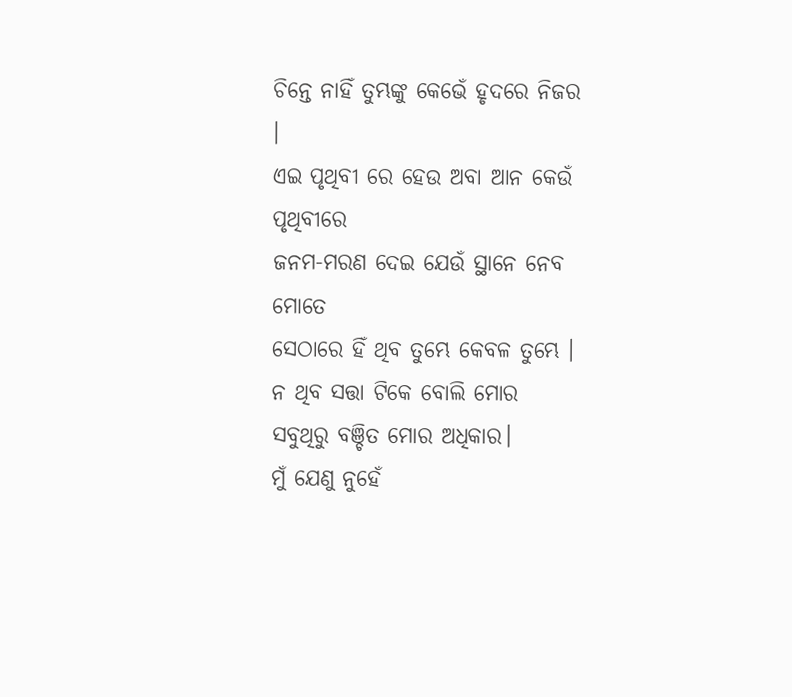ଚିନ୍ତେ ନାହିଁ ତୁମ୍ଭଙ୍କୁ କେଭେଁ ହୃଦରେ ନିଜର ।
ଏଇ ପୃଥିବୀ ରେ ହେଉ ଅବା ଆନ କେଉଁ ପୃଥିବୀରେ
ଜନମ-ମରଣ ଦେଇ ଯେଉଁ ସ୍ଥାନେ ନେବ ମୋତେ
ସେଠାରେ ହିଁ ଥିବ ତୁମ୍ଭେ କେବଳ ତୁମ୍ଭେ ।
ନ ଥିବ ସତ୍ତା ଟିକେ ବୋଲି ମୋର
ସବୁଥିରୁ ବଞ୍ଚିତ ମୋର ଅଧିକାର।
ମୁଁ ଯେଣୁ ନୁହେଁ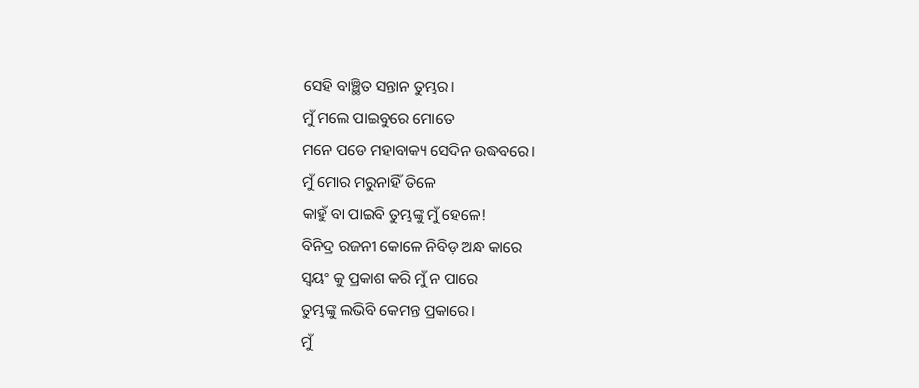ସେହି ବାଞ୍ଛିତ ସନ୍ତାନ ତୁମ୍ଭର।
ମୁଁ ମଲେ ପାଇବୁରେ ମୋତେ
ମନେ ପଡେ ମହାବାକ୍ୟ ସେଦିନ ଉଦ୍ଧବରେ।
ମୁଁ ମୋର ମରୁନାହିଁ ତିଳେ
କାହୁଁ ବା ପାଇବି ତୁମ୍ଭଙ୍କୁ ମୁଁ ହେଳେ!
ବିନିଦ୍ର ରଜନୀ କୋଳେ ନିବିଡ଼ ଅନ୍ଧ କାରେ
ସ୍ୱୟଂ କୁ ପ୍ରକାଶ କରି ମୁଁ ନ ପାରେ
ତୁମ୍ଭଙ୍କୁ ଲଭିବି କେମନ୍ତ ପ୍ରକାରେ।
ମୁଁ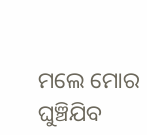ମଲେ ମୋର ଘୁଞ୍ଚିଯିବ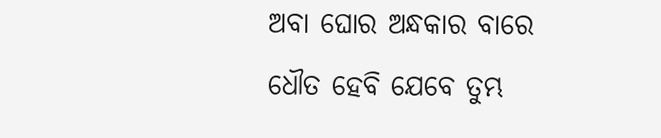ଅବା ଘୋର ଅନ୍ଧକାର ବାରେ
ଧୌତ ହେବି ଯେବେ ତୁମ୍ଭ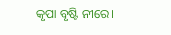କୃପା ବୃଷ୍ଟି ନୀରେ।